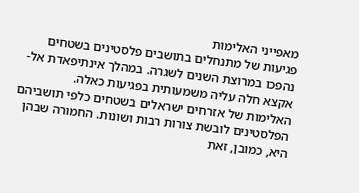מאפייני האלימות
פגיעות של מתנחלים בתושבים פלסטינים בשטחים נהפכו במרוצת השנים לשגרה. במהלך אינתיפאדת אל-אקצא חלה עליה משמעותית בפגיעות כאלה.
האלימות של אזרחים ישראלים בשטחים כלפי תושביהם הפלסטינים לובשת צורות רבות ושונות. החמורה שבהן היא, כמובן, זאת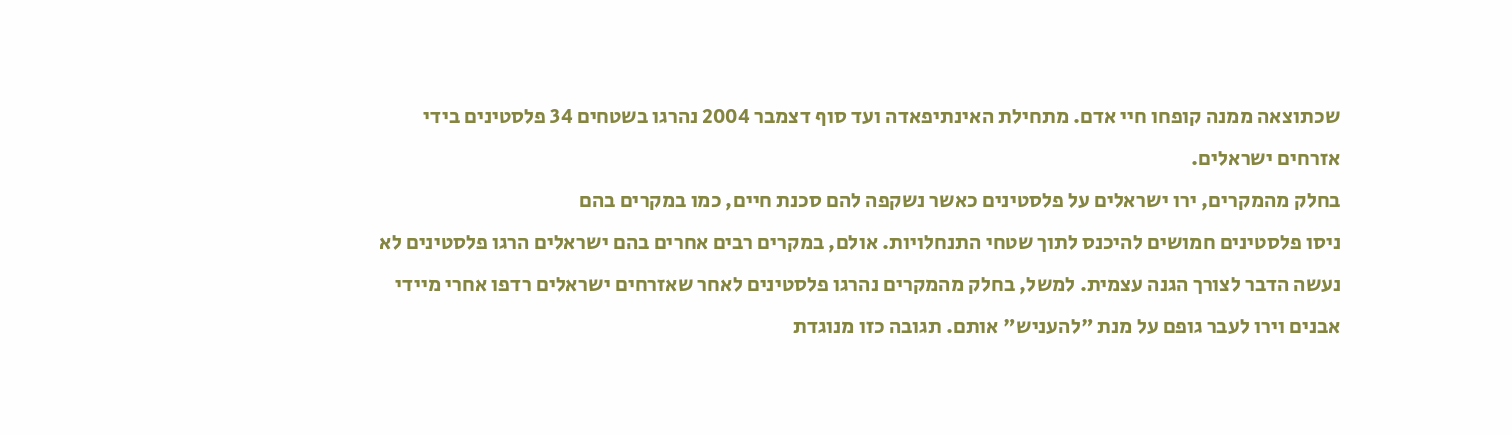שכתוצאה ממנה קופחו חיי אדם. מתחילת האינתיפאדה ועד סוף דצמבר 2004 נהרגו בשטחים 34 פלסטינים בידי אזרחים ישראלים.
בחלק מהמקרים, ירו ישראלים על פלסטינים כאשר נשקפה להם סכנת חיים, כמו במקרים בהם
ניסו פלסטינים חמושים להיכנס לתוך שטחי התנחלויות. אולם, במקרים רבים אחרים בהם ישראלים הרגו פלסטינים לא נעשה הדבר לצורך הגנה עצמית. למשל, בחלק מהמקרים נהרגו פלסטינים לאחר שאזרחים ישראלים רדפו אחרי מיידי אבנים וירו לעבר גופם על מנת "להעניש" אותם. תגובה כזו מנוגדת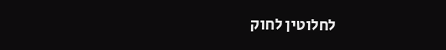לחלוטין לחוק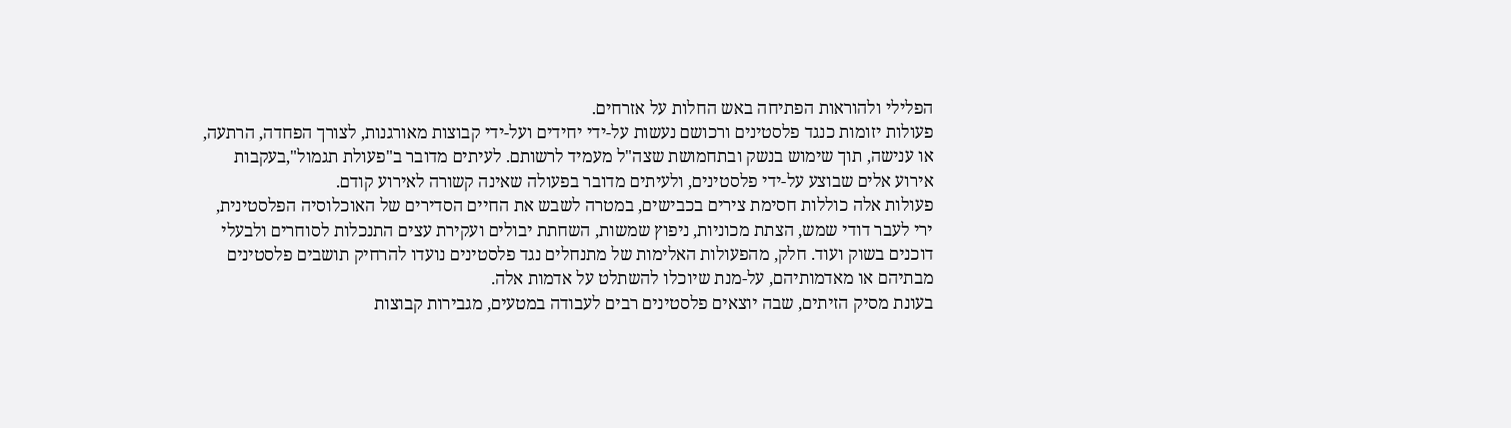הפלילי ולהוראות הפתיחה באש החלות על אזרחים.
פעולות יזומות כנגד פלסטינים ורכושם נעשות על-ידי יחידים ועל-ידי קבוצות מאורגנות, לצורך הפחדה, הרתעה, או ענישה, תוך שימוש בנשק ובתחמושת שצה"ל מעמיד לרשותם. לעיתים מדובר ב"פעולת תגמול",בעקבות אירוע אלים שבוצע על-ידי פלסטינים, ולעיתים מדובר בפעולה שאינה קשורה לאירוע קודם.
פעולות אלה כוללות חסימת צירים בכבישים, במטרה לשבש את החיים הסדירים של האוכלוסיה הפלסטינית, ירי לעבר דודי שמש, הצתת מכוניות, ניפוץ שמשות, השחתת יבולים ועקירת עצים התנכלות לסוחרים ולבעלי דוכנים בשוק ועוד. חלק, מהפעולות האלימות של מתנחלים נגד פלסטינים נועדו להרחיק תושבים פלסטינים מבתיהם או מאדמותיהם, על-מנת שיוכלו להשתלט על אדמות אלה.
בעונת מסיק הזיתים, שבה יוצאים פלסטינים רבים לעבודה במטעים, מגבירות קבוצות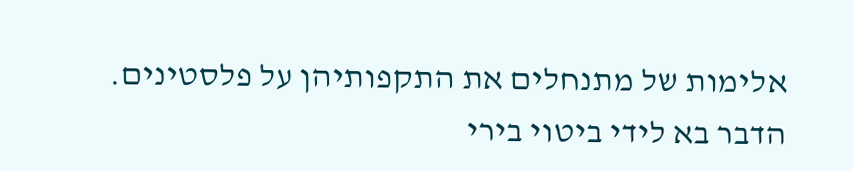אלימות של מתנחלים את התקפותיהן על פלסטינים. הדבר בא לידי ביטוי בירי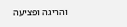והריגה ופציעה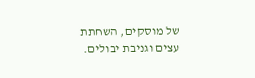של מוסקים, השחתת עצים וגניבת יבולים.